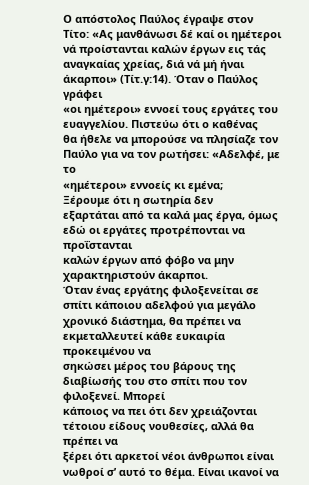Ο απόστολος Παύλος έγραψε στον
Τίτο: «Ας μανθάνωσι δέ καί οι ημέτεροι νά προίστανται καλών έργων εις τάς
αναγκαίας χρείας, διά νά μή ήναι άκαρποι» (Τίτ.γ:14). Όταν ο Παύλος γράφει
«οι ημέτεροι» εννοεί τους εργάτες του ευαγγελίου. Πιστεύω ότι ο καθένας
θα ήθελε να μπορούσε να πλησίαζε τον Παύλο για να τον ρωτήσει: «Αδελφέ, με το
«ημέτεροι» εννοείς κι εμένα;
Ξέρουμε ότι η σωτηρία δεν
εξαρτάται από τα καλά μας έργα, όμως εδώ οι εργάτες προτρέπονται να προΐστανται
καλών έργων από φόβο να μην χαρακτηριστούν άκαρποι.
Όταν ένας εργάτης φιλοξενείται σε
σπίτι κάποιου αδελφού για μεγάλο χρονικό διάστημα, θα πρέπει να εκμεταλλευτεί κάθε ευκαιρία προκειμένου να
σηκώσει μέρος του βάρους της διαβίωσής του στο σπίτι που τον φιλοξενεί. Μπορεί
κάποιος να πει ότι δεν χρειάζονται τέτοιου είδους νουθεσίες, αλλά θα πρέπει να
ξέρει ότι αρκετοί νέοι άνθρωποι είναι νωθροί σ’ αυτό το θέμα. Είναι ικανοί να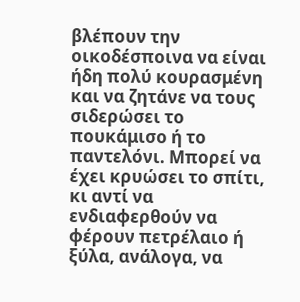βλέπουν την
οικοδέσποινα να είναι ήδη πολύ κουρασμένη και να ζητάνε να τους σιδερώσει το
πουκάμισο ή το παντελόνι. Μπορεί να έχει κρυώσει το σπίτι, κι αντί να
ενδιαφερθούν να φέρουν πετρέλαιο ή ξύλα, ανάλογα, να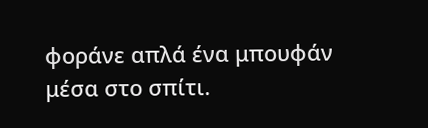φοράνε απλά ένα μπουφάν
μέσα στο σπίτι.